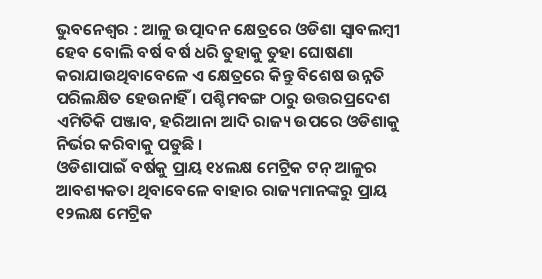ଭୁବନେଶ୍ୱର : ଆଳୁ ଉତ୍ପାଦନ କ୍ଷେତ୍ରରେ ଓଡିଶା ସ୍ୱାବଲମ୍ବୀ ହେବ ବୋଲି ବର୍ଷ ବର୍ଷ ଧରି ତୁହାକୁ ତୁହା ଘୋଷଣା କରାଯାଉଥିବାବେଳେ ଏ କ୍ଷେତ୍ରରେ କିନ୍ତୁ ବିଶେଷ ଉନ୍ନତି ପରିଲକ୍ଷିତ ହେଉନାହିଁ । ପଶ୍ଚିମବଙ୍ଗ ଠାରୁ ଉତ୍ତରପ୍ରଦେଶ ଏମିତିକି ପଞ୍ଜାବ, ହରିଆନା ଆଦି ରାଜ୍ୟ ଉପରେ ଓଡିଶାକୁ ନିର୍ଭର କରିବାକୁ ପଡୁଛି ।
ଓଡିଶାପାଇଁ ବର୍ଷକୁ ପ୍ରାୟ ୧୪ଲକ୍ଷ ମେଟ୍ରିକ ଟନ୍ ଆଳୁର ଆବଶ୍ୟକତା ଥିବାବେଳେ ବାହାର ରାଜ୍ୟମାନଙ୍କରୁ ପ୍ରାୟ ୧୨ଲକ୍ଷ ମେଟ୍ରିକ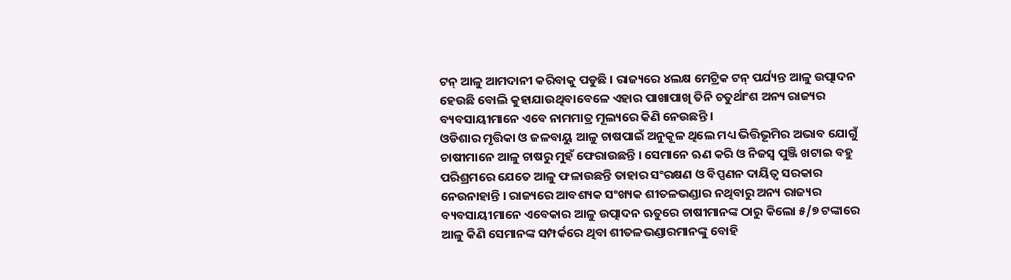ଟନ୍ ଆଳୁ ଆମଦାନୀ କରିବାକୁ ପଡୁଛି । ରାଜ୍ୟରେ ୪ଲକ୍ଷ ମେଟ୍ରିକ ଟନ୍ ପର୍ଯ୍ୟନ୍ତ ଆଳୁ ଉତ୍ପାଦନ ହେଉଛି ବୋଲି କୁହାଯାଉଥିବାବେଳେ ଏହାର ପାଖାପାଖି ତିନି ଚତୁର୍ଥାଂଶ ଅନ୍ୟ ରାଜ୍ୟର ବ୍ୟବସାୟୀମାନେ ଏବେ ନାମମାତ୍ର ମୂଲ୍ୟରେ କିଣି ନେଉଛନ୍ତି ।
ଓଡିଶାର ମୃତ୍ତିକା ଓ ଜଳବାୟୁ ଆଳୁ ଚାଷପାଇଁ ଅନୁକୂଳ ଥିଲେ ମଧ୍ୟ ଭିତ୍ତିଭୂମିର ଅଭାବ ଯୋଗୁଁ ଚାଷୀମାନେ ଆଳୁ ଚାଷରୁ ମୁହଁ ଫେରାଉଛନ୍ତି । ସେମାନେ ଋଣ କରି ଓ ନିଜସ୍ୱ ପୁଞ୍ଜି ଖଟାଇ ବହୁ ପରିଶ୍ରମରେ ଯେତେ ଆଳୁ ଫଳାଉଛନ୍ତି ତାହାର ସଂରକ୍ଷଣ ଓ ବିପ୍ପଣନ ଦାୟିତ୍ୱ ସରକାର ନେଉନାହାନ୍ତି । ରାଜ୍ୟରେ ଆବଶ୍ୟକ ସଂଖ୍ୟକ ଶୀତଳଭଣ୍ଡାର ନଥିବାରୁ ଅନ୍ୟ ରାଜ୍ୟର ବ୍ୟବସାୟୀମାନେ ଏବେକାର ଆଳୁ ଉତ୍ପାଦନ ଋତୁରେ ଚାଷୀମାନଙ୍କ ଠାରୁ କିଲୋ ୫/୭ ଟଙ୍କାରେ ଆଳୁ କିଣି ସେମାନଙ୍କ ସମ୍ପର୍କରେ ଥିବା ଶୀତଳଭଣ୍ଡାରମାନଙ୍କୁ ବୋହି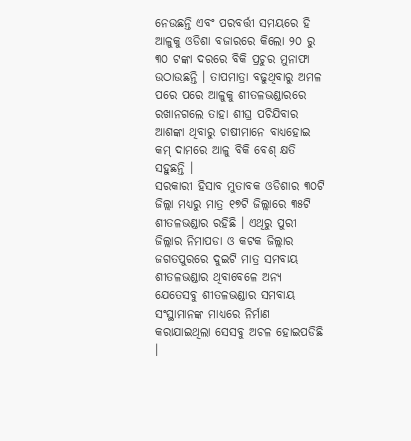ନେଉଛନ୍ତି ଏବଂ ପରବର୍ତ୍ତୀ ସମୟରେ ହି ଆଳୁକୁ ଓଡିଶା ବଜାରରେ କିଲୋ ୨୦ ରୁ ୩୦ ଟଙ୍କା ଦରରେ ବିକି ପ୍ରଚୁର ମୁନାଫା ଉଠାଉଛନ୍ତି । ତାପମାତ୍ରା ବଢୁଥିବାରୁ ଅମଳ ପରେ ପରେ ଆଳୁକୁ ଶୀତଳଭଣ୍ଡାରରେ ରଖାନଗଲେ ତାହା ଶୀଘ୍ର ପଚିଯିବାର ଆଶଙ୍କା ଥିବାରୁ ଚାଷୀମାନେ ବାଧ୍ୟହୋଇ କମ୍ ଦାମରେ ଆଳୁ ବିକି ବେଶ୍ କ୍ଷତି ସହୁଛନ୍ତି ।
ସରକାରୀ ହିସାବ ମୁତାବକ ଓଡିଶାର ୩୦ଟି ଜିଲ୍ଲା ମଧ୍ୟରୁ ମାତ୍ର ୧୭ଟି ଜିଲ୍ଲାରେ ୩୫ଟି ଶୀତଳଭଣ୍ଡାର ରହିଛି । ଏଥିରୁ ପୁରୀ ଜିଲ୍ଲାର ନିମାପଡା ଓ କଟକ ଜିଲ୍ଲାର ଜଗତପୁରରେ ଦୁଇଟି ମାତ୍ର ସମବାୟ ଶୀତଳଭଣ୍ଡାର ଥିବାବେଳେ ଅନ୍ୟ ଯେତେସବୁ ଶୀତଳଭଣ୍ଡାର ସମବାୟ ସଂସ୍ଥାମାନଙ୍କ ମାଧ୍ୟରେ ନିର୍ମାଣ କରାଯାଇଥିଲା ସେସବୁ ଅଚଳ ହୋଇପଡିଛି ।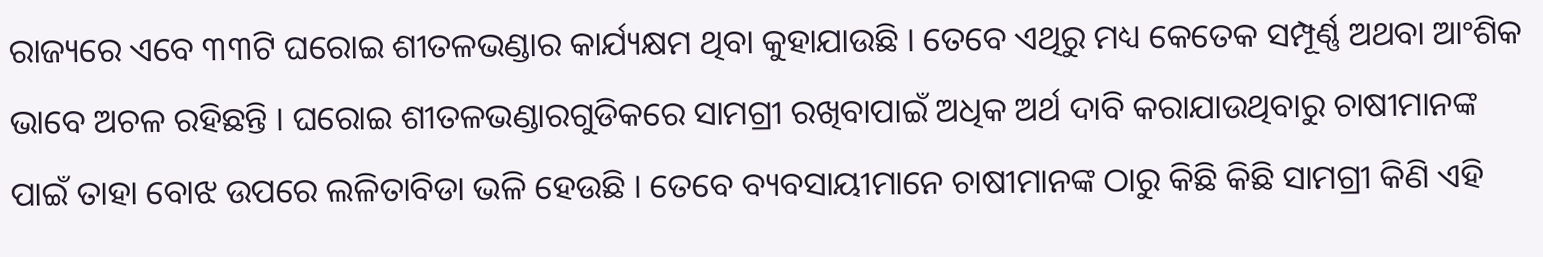ରାଜ୍ୟରେ ଏବେ ୩୩ଟି ଘରୋଇ ଶୀତଳଭଣ୍ଡାର କାର୍ଯ୍ୟକ୍ଷମ ଥିବା କୁହାଯାଉଛି । ତେବେ ଏଥିରୁ ମଧ୍ୟ କେତେକ ସମ୍ପୂର୍ଣ୍ଣ ଅଥବା ଆଂଶିକ ଭାବେ ଅଚଳ ରହିଛନ୍ତି । ଘରୋଇ ଶୀତଳଭଣ୍ଡାରଗୁଡିକରେ ସାମଗ୍ରୀ ରଖିବାପାଇଁ ଅଧିକ ଅର୍ଥ ଦାବି କରାଯାଉଥିବାରୁ ଚାଷୀମାନଙ୍କ ପାଇଁ ତାହା ବୋଝ ଉପରେ ଲଳିତାବିଡା ଭଳି ହେଉଛି । ତେବେ ବ୍ୟବସାୟୀମାନେ ଚାଷୀମାନଙ୍କ ଠାରୁ କିଛି କିଛି ସାମଗ୍ରୀ କିଣି ଏହି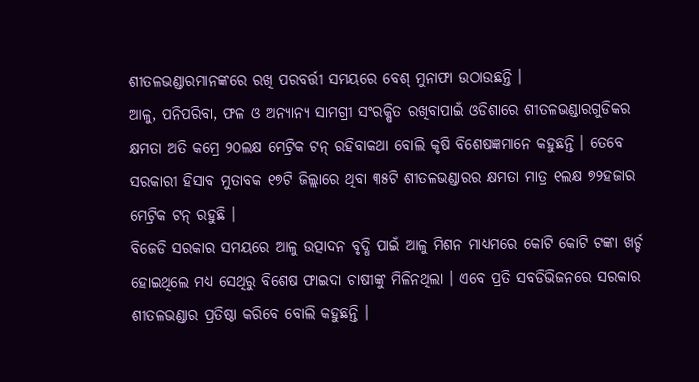ଶୀତଳଭଣ୍ଡାରମାନଙ୍କରେ ରଖି ପରବର୍ତ୍ତୀ ସମୟରେ ବେଶ୍ ମୁନାଫା ଉଠାଉଛନ୍ତି ।
ଆଳୁ, ପନିପରିବା, ଫଳ ଓ ଅନ୍ୟାନ୍ୟ ସାମଗ୍ରୀ ସଂରକ୍ଷିତ ରଖିବାପାଇଁ ଓଡିଶାରେ ଶୀତଳଭଣ୍ଡାରଗୁଡିକର କ୍ଷମତା ଅତି କମ୍ରେ ୨୦ଲକ୍ଷ ମେଟ୍ରିକ ଟନ୍ ରହିବାକଥା ବୋଲି କୃଷି ବିଶେଷଜ୍ଞମାନେ କହୁଛନ୍ତି । ତେବେ ସରକାରୀ ହିସାବ ମୁତାବକ ୧୭ଟି ଜିଲ୍ଲାରେ ଥିବା ୩୫ଟି ଶୀତଳଭଣ୍ଡାରର କ୍ଷମତା ମାତ୍ର ୧ଲକ୍ଷ ୭୨ହଜାର ମେଟ୍ରିକ ଟନ୍ ରହୁଛି ।
ବିଜେଡି ସରକାର ସମୟରେ ଆଳୁ ଉତ୍ପାଦନ ବୃଦ୍ଧି ପାଇଁ ଆଳୁ ମିଶନ ମାଧ୍ୟମରେ କୋଟି କୋଟି ଟଙ୍କା ଖର୍ଚ୍ଚ ହୋଇଥିଲେ ମଧ୍ୟ ସେଥିରୁ ବିଶେଷ ଫାଇଦା ଚାଷୀଙ୍କୁ ମିଳିନଥିଲା । ଏବେ ପ୍ରତି ସବଡିଭିଜନରେ ସରକାର ଶୀତଳଭଣ୍ଡାର ପ୍ରତିଷ୍ଠା କରିବେ ବୋଲି କହୁଛନ୍ତି ।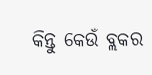କିନ୍ତୁ କେଉଁ ବ୍ଲକର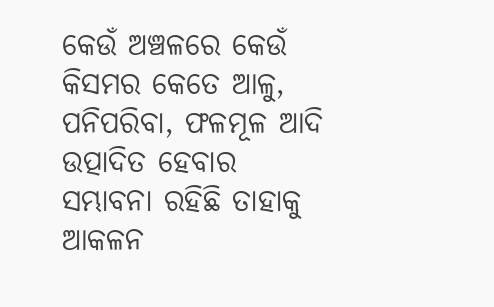କେଉଁ ଅଞ୍ଚଳରେ କେଉଁ କିସମର କେତେ ଆଳୁ, ପନିପରିବା, ଫଳମୂଳ ଆଦି ଉତ୍ପାଦିତ ହେବାର ସମ୍ଭାବନା ରହିଛି ତାହାକୁ ଆକଳନ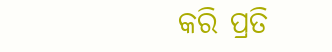କରି ପ୍ରତି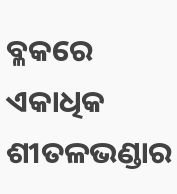ବ୍ଳକରେ ଏକାଧିକ ଶୀତଳଭଣ୍ଡାର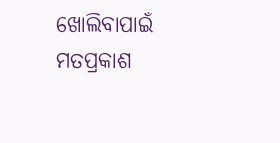ଖୋଲିବାପାଇଁ ମତପ୍ରକାଶ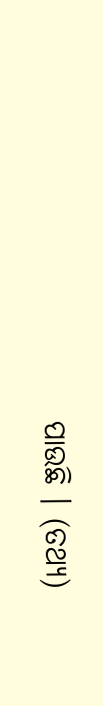ପାଉଛି । (ତଥ୍ୟ)